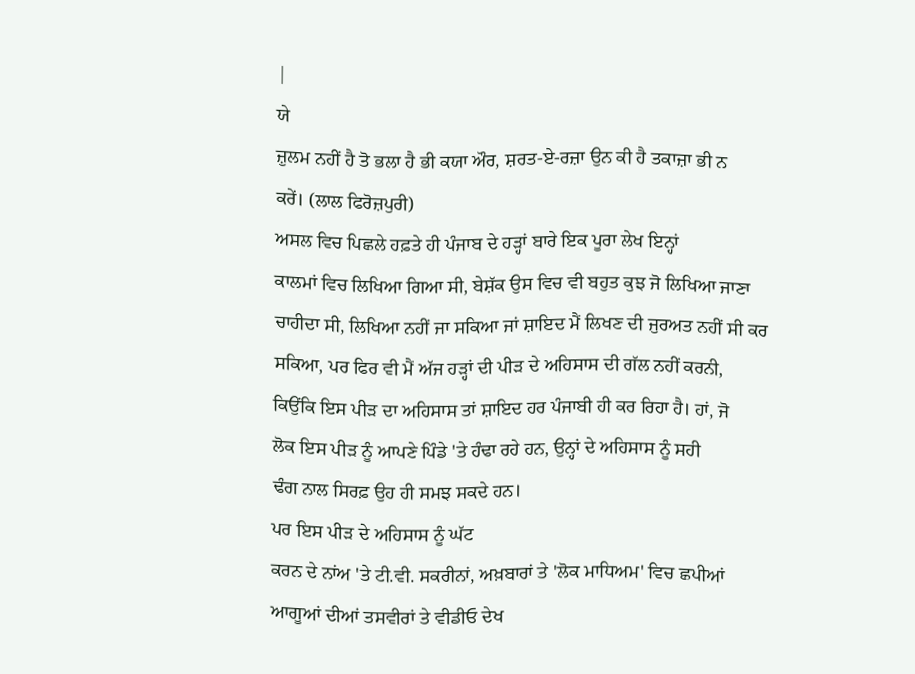|
ਯੇ
ਜ਼ੁਲਮ ਨਹੀਂ ਹੈ ਤੋ ਭਲਾ ਹੈ ਭੀ ਕਯਾ ਔਰ, ਸ਼ਰਤ-ਏ-ਰਜ਼ਾ ਉਨ ਕੀ ਹੈ ਤਕਾਜ਼ਾ ਭੀ ਨ
ਕਰੇਂ। (ਲਾਲ ਫਿਰੋਜ਼ਪੁਰੀ)
ਅਸਲ ਵਿਚ ਪਿਛਲੇ ਹਫ਼ਤੇ ਹੀ ਪੰਜਾਬ ਦੇ ਹੜ੍ਹਾਂ ਬਾਰੇ ਇਕ ਪੂਰਾ ਲੇਖ ਇਨ੍ਹਾਂ
ਕਾਲਮਾਂ ਵਿਚ ਲਿਖਿਆ ਗਿਆ ਸੀ, ਬੇਸ਼ੱਕ ਉਸ ਵਿਚ ਵੀ ਬਹੁਤ ਕੁਝ ਜੋ ਲਿਖਿਆ ਜਾਣਾ
ਚਾਹੀਦਾ ਸੀ, ਲਿਖਿਆ ਨਹੀਂ ਜਾ ਸਕਿਆ ਜਾਂ ਸ਼ਾਇਦ ਮੈਂ ਲਿਖਣ ਦੀ ਜੁਰਅਤ ਨਹੀਂ ਸੀ ਕਰ
ਸਕਿਆ, ਪਰ ਫਿਰ ਵੀ ਮੈਂ ਅੱਜ ਹੜ੍ਹਾਂ ਦੀ ਪੀੜ ਦੇ ਅਹਿਸਾਸ ਦੀ ਗੱਲ ਨਹੀਂ ਕਰਨੀ,
ਕਿਉਂਕਿ ਇਸ ਪੀੜ ਦਾ ਅਹਿਸਾਸ ਤਾਂ ਸ਼ਾਇਦ ਹਰ ਪੰਜਾਬੀ ਹੀ ਕਰ ਰਿਹਾ ਹੈ। ਹਾਂ, ਜੋ
ਲੋਕ ਇਸ ਪੀੜ ਨੂੰ ਆਪਣੇ ਪਿੰਡੇ 'ਤੇ ਹੰਢਾ ਰਹੇ ਹਨ, ਉਨ੍ਹਾਂ ਦੇ ਅਹਿਸਾਸ ਨੂੰ ਸਹੀ
ਢੰਗ ਨਾਲ ਸਿਰਫ਼ ਉਹ ਹੀ ਸਮਝ ਸਕਦੇ ਹਨ।
ਪਰ ਇਸ ਪੀੜ ਦੇ ਅਹਿਸਾਸ ਨੂੰ ਘੱਟ
ਕਰਨ ਦੇ ਨਾਂਅ 'ਤੇ ਟੀ.ਵੀ. ਸਕਰੀਨਾਂ, ਅਖ਼ਬਾਰਾਂ ਤੇ 'ਲੋਕ ਮਾਧਿਅਮ' ਵਿਚ ਛਪੀਆਂ
ਆਗੂਆਂ ਦੀਆਂ ਤਸਵੀਰਾਂ ਤੇ ਵੀਡੀਓ ਦੇਖ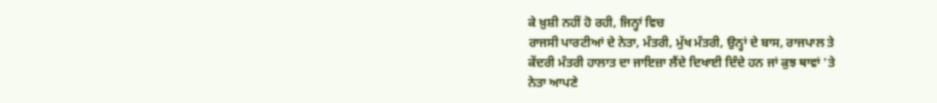ਕੇ ਖ਼ੁਸ਼ੀ ਨਹੀਂ ਹੋ ਰਹੀ, ਜਿਨ੍ਹਾਂ ਵਿਚ
ਰਾਜਸੀ ਪਾਰਟੀਆਂ ਦੇ ਨੇਤਾ, ਮੰਤਰੀ, ਮੁੱਖ ਮੰਤਰੀ, ਉਨ੍ਹਾਂ ਦੇ ਬਾਸ, ਰਾਜਪਾਲ ਤੇ
ਕੇਂਦਰੀ ਮੰਤਰੀ ਹਾਲਾਤ ਦਾ ਜਾਇਜ਼ਾ ਲੈਂਦੇ ਦਿਖਾਈ ਦਿੰਦੇ ਹਨ ਜਾਂ ਕੁਝ ਥਾਵਾਂ 'ਤੇ
ਨੇਤਾ ਆਪਣੇ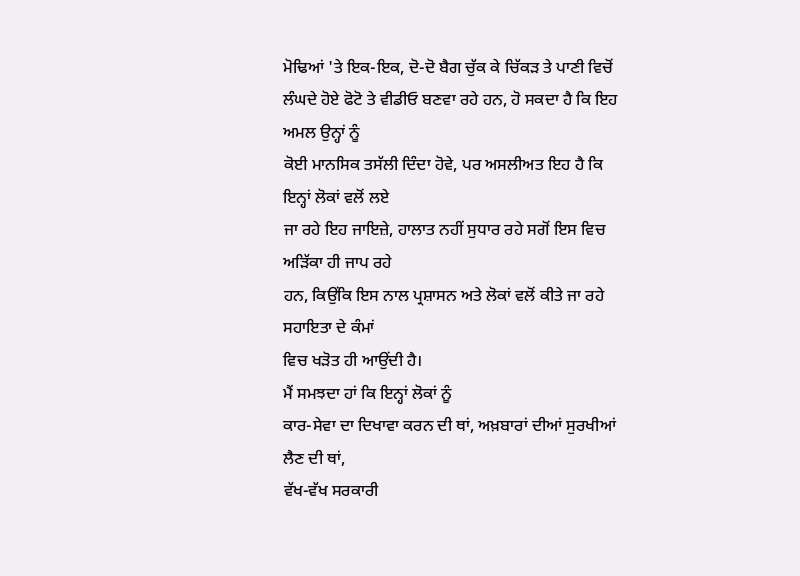ਮੋਢਿਆਂ 'ਤੇ ਇਕ-ਇਕ, ਦੋ-ਦੋ ਬੈਗ ਚੁੱਕ ਕੇ ਚਿੱਕੜ ਤੇ ਪਾਣੀ ਵਿਚੋਂ
ਲੰਘਦੇ ਹੋਏ ਫੋਟੋ ਤੇ ਵੀਡੀਓ ਬਣਵਾ ਰਹੇ ਹਨ, ਹੋ ਸਕਦਾ ਹੈ ਕਿ ਇਹ ਅਮਲ ਉਨ੍ਹਾਂ ਨੂੰ
ਕੋਈ ਮਾਨਸਿਕ ਤਸੱਲੀ ਦਿੰਦਾ ਹੋਵੇ, ਪਰ ਅਸਲੀਅਤ ਇਹ ਹੈ ਕਿ ਇਨ੍ਹਾਂ ਲੋਕਾਂ ਵਲੋਂ ਲਏ
ਜਾ ਰਹੇ ਇਹ ਜਾਇਜ਼ੇ, ਹਾਲਾਤ ਨਹੀਂ ਸੁਧਾਰ ਰਹੇ ਸਗੋਂ ਇਸ ਵਿਚ ਅੜਿੱਕਾ ਹੀ ਜਾਪ ਰਹੇ
ਹਨ, ਕਿਉਂਕਿ ਇਸ ਨਾਲ ਪ੍ਰਸ਼ਾਸਨ ਅਤੇ ਲੋਕਾਂ ਵਲੋਂ ਕੀਤੇ ਜਾ ਰਹੇ ਸਹਾਇਤਾ ਦੇ ਕੰਮਾਂ
ਵਿਚ ਖੜੋਤ ਹੀ ਆਉਂਦੀ ਹੈ।
ਮੈਂ ਸਮਝਦਾ ਹਾਂ ਕਿ ਇਨ੍ਹਾਂ ਲੋਕਾਂ ਨੂੰ
ਕਾਰ-ਸੇਵਾ ਦਾ ਦਿਖਾਵਾ ਕਰਨ ਦੀ ਥਾਂ, ਅਖ਼ਬਾਰਾਂ ਦੀਆਂ ਸੁਰਖੀਆਂ ਲੈਣ ਦੀ ਥਾਂ,
ਵੱਖ-ਵੱਖ ਸਰਕਾਰੀ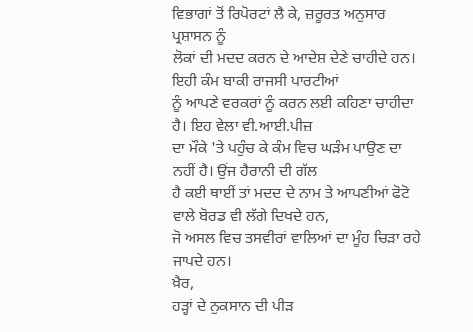ਵਿਭਾਗਾਂ ਤੋਂ ਰਿਪੋਰਟਾਂ ਲੈ ਕੇ, ਜ਼ਰੂਰਤ ਅਨੁਸਾਰ ਪ੍ਰਸ਼ਾਸਨ ਨੂੰ
ਲੋਕਾਂ ਦੀ ਮਦਦ ਕਰਨ ਦੇ ਆਦੇਸ਼ ਦੇਣੇ ਚਾਹੀਦੇ ਹਨ। ਇਹੀ ਕੰਮ ਬਾਕੀ ਰਾਜਸੀ ਪਾਰਟੀਆਂ
ਨੂੰ ਆਪਣੇ ਵਰਕਰਾਂ ਨੂੰ ਕਰਨ ਲਈ ਕਹਿਣਾ ਚਾਹੀਦਾ ਹੈ। ਇਹ ਵੇਲਾ ਵੀ.ਆਈ.ਪੀਜ਼
ਦਾ ਮੌਕੇ 'ਤੇ ਪਹੁੰਚ ਕੇ ਕੰਮ ਵਿਚ ਘੜੰਮ ਪਾਉਣ ਦਾ ਨਹੀਂ ਹੈ। ਉਂਜ ਹੈਰਾਨੀ ਦੀ ਗੱਲ
ਹੈ ਕਈ ਥਾਈਂ ਤਾਂ ਮਦਦ ਦੇ ਨਾਮ ਤੇ ਆਪਣੀਆਂ ਫੋਟੋ ਵਾਲੇ ਬੋਰਡ ਵੀ ਲੱਗੇ ਦਿਖਦੇ ਹਨ,
ਜੋ ਅਸਲ ਵਿਚ ਤਸਵੀਰਾਂ ਵਾਲਿਆਂ ਦਾ ਮੂੰਹ ਚਿੜਾ ਰਹੇ ਜਾਪਦੇ ਹਨ।
ਖ਼ੈਰ,
ਹੜ੍ਹਾਂ ਦੇ ਨੁਕਸਾਨ ਦੀ ਪੀੜ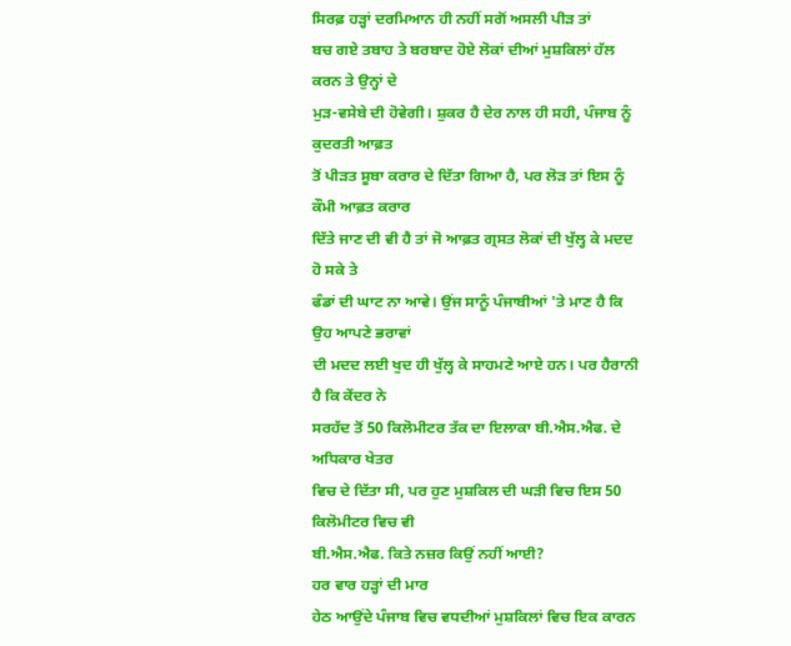ਸਿਰਫ਼ ਹੜ੍ਹਾਂ ਦਰਮਿਆਨ ਹੀ ਨਹੀਂ ਸਗੋਂ ਅਸਲੀ ਪੀੜ ਤਾਂ
ਬਚ ਗਏ ਤਬਾਹ ਤੇ ਬਰਬਾਦ ਹੋਏ ਲੋਕਾਂ ਦੀਆਂ ਮੁਸ਼ਕਿਲਾਂ ਹੱਲ ਕਰਨ ਤੇ ਉਨ੍ਹਾਂ ਦੇ
ਮੁੜ-ਵਸੇਬੇ ਦੀ ਹੋਵੇਗੀ। ਸ਼ੁਕਰ ਹੈ ਦੇਰ ਨਾਲ ਹੀ ਸਹੀ, ਪੰਜਾਬ ਨੂੰ ਕੁਦਰਤੀ ਆਫ਼ਤ
ਤੋਂ ਪੀੜਤ ਸੂਬਾ ਕਰਾਰ ਦੇ ਦਿੱਤਾ ਗਿਆ ਹੈ, ਪਰ ਲੋੜ ਤਾਂ ਇਸ ਨੂੰ ਕੌਮੀ ਆਫ਼ਤ ਕਰਾਰ
ਦਿੱਤੇ ਜਾਣ ਦੀ ਵੀ ਹੈ ਤਾਂ ਜੋ ਆਫ਼ਤ ਗ੍ਰਸਤ ਲੋਕਾਂ ਦੀ ਖੁੱਲ੍ਹ ਕੇ ਮਦਦ ਹੋ ਸਕੇ ਤੇ
ਫੰਡਾਂ ਦੀ ਘਾਟ ਨਾ ਆਵੇ। ਉਂਜ ਸਾਨੂੰ ਪੰਜਾਬੀਆਂ 'ਤੇ ਮਾਣ ਹੈ ਕਿ ਉਹ ਆਪਣੇ ਭਰਾਵਾਂ
ਦੀ ਮਦਦ ਲਈ ਖੁਦ ਹੀ ਖੁੱਲ੍ਹ ਕੇ ਸਾਹਮਣੇ ਆਏ ਹਨ। ਪਰ ਹੈਰਾਨੀ ਹੈ ਕਿ ਕੇਂਦਰ ਨੇ
ਸਰਹੱਦ ਤੋਂ 50 ਕਿਲੋਮੀਟਰ ਤੱਕ ਦਾ ਇਲਾਕਾ ਬੀ.ਐਸ.ਐਫ. ਦੇ ਅਧਿਕਾਰ ਖੇਤਰ
ਵਿਚ ਦੇ ਦਿੱਤਾ ਸੀ, ਪਰ ਹੁਣ ਮੁਸ਼ਕਿਲ ਦੀ ਘੜੀ ਵਿਚ ਇਸ 50 ਕਿਲੋਮੀਟਰ ਵਿਚ ਵੀ
ਬੀ.ਐਸ.ਐਫ. ਕਿਤੇ ਨਜ਼ਰ ਕਿਉਂ ਨਹੀਂ ਆਈ?
ਹਰ ਵਾਰ ਹੜ੍ਹਾਂ ਦੀ ਮਾਰ
ਹੇਠ ਆਉਂਦੇ ਪੰਜਾਬ ਵਿਚ ਵਧਦੀਆਂ ਮੁਸ਼ਕਿਲਾਂ ਵਿਚ ਇਕ ਕਾਰਨ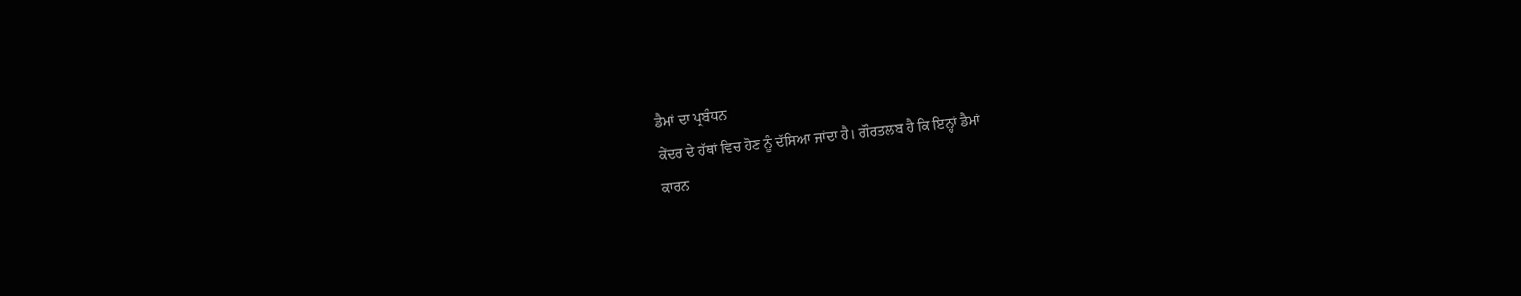ਡੈਮਾਂ ਦਾ ਪ੍ਰਬੰਧਨ
ਕੇਂਦਰ ਦੇ ਹੱਥਾਂ ਵਿਚ ਹੋਣ ਨੂੰ ਦੱਸਿਆ ਜਾਂਦਾ ਹੈ। ਗੌਰਤਲਬ ਹੈ ਕਿ ਇਨ੍ਹਾਂ ਡੈਮਾਂ
ਕਾਰਨ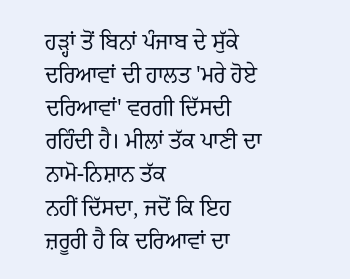ਹੜ੍ਹਾਂ ਤੋਂ ਬਿਨਾਂ ਪੰਜਾਬ ਦੇ ਸੁੱਕੇ ਦਰਿਆਵਾਂ ਦੀ ਹਾਲਤ 'ਮਰੇ ਹੋਏ
ਦਰਿਆਵਾਂ' ਵਰਗੀ ਦਿੱਸਦੀ ਰਹਿੰਦੀ ਹੈ। ਮੀਲਾਂ ਤੱਕ ਪਾਣੀ ਦਾ ਨਾਮੋ-ਨਿਸ਼ਾਨ ਤੱਕ
ਨਹੀਂ ਦਿੱਸਦਾ, ਜਦੋਂ ਕਿ ਇਹ ਜ਼ਰੂਰੀ ਹੈ ਕਿ ਦਰਿਆਵਾਂ ਦਾ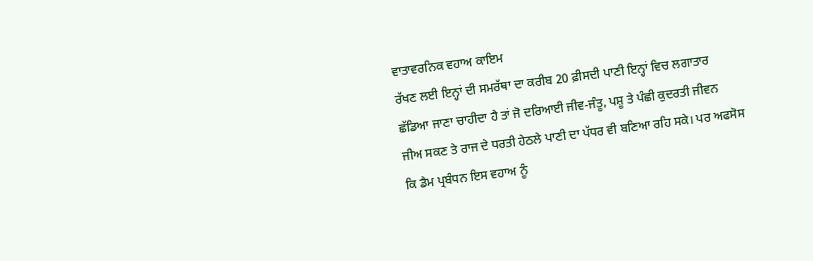ਵਾਤਾਵਰਨਿਕ ਵਹਾਅ ਕਾਇਮ
ਰੱਖਣ ਲਈ ਇਨ੍ਹਾਂ ਦੀ ਸਮਰੱਥਾ ਦਾ ਕਰੀਬ 20 ਫ਼ੀਸਦੀ ਪਾਣੀ ਇਨ੍ਹਾਂ ਵਿਚ ਲਗਾਤਾਰ
ਛੱਡਿਆ ਜਾਣਾ ਚਾਹੀਦਾ ਹੈ ਤਾਂ ਜੋ ਦਰਿਆਈ ਜੀਵ-ਜੰਤੂ, ਪਸ਼ੂ ਤੇ ਪੰਛੀ ਕੁਦਰਤੀ ਜੀਵਨ
ਜੀਅ ਸਕਣ ਤੇ ਰਾਜ ਦੇ ਧਰਤੀ ਹੇਠਲੇ ਪਾਣੀ ਦਾ ਪੱਧਰ ਵੀ ਬਣਿਆ ਰਹਿ ਸਕੇ। ਪਰ ਅਫਸੋਸ
ਕਿ ਡੈਮ ਪ੍ਰਬੰਧਨ ਇਸ ਵਹਾਅ ਨੂੰ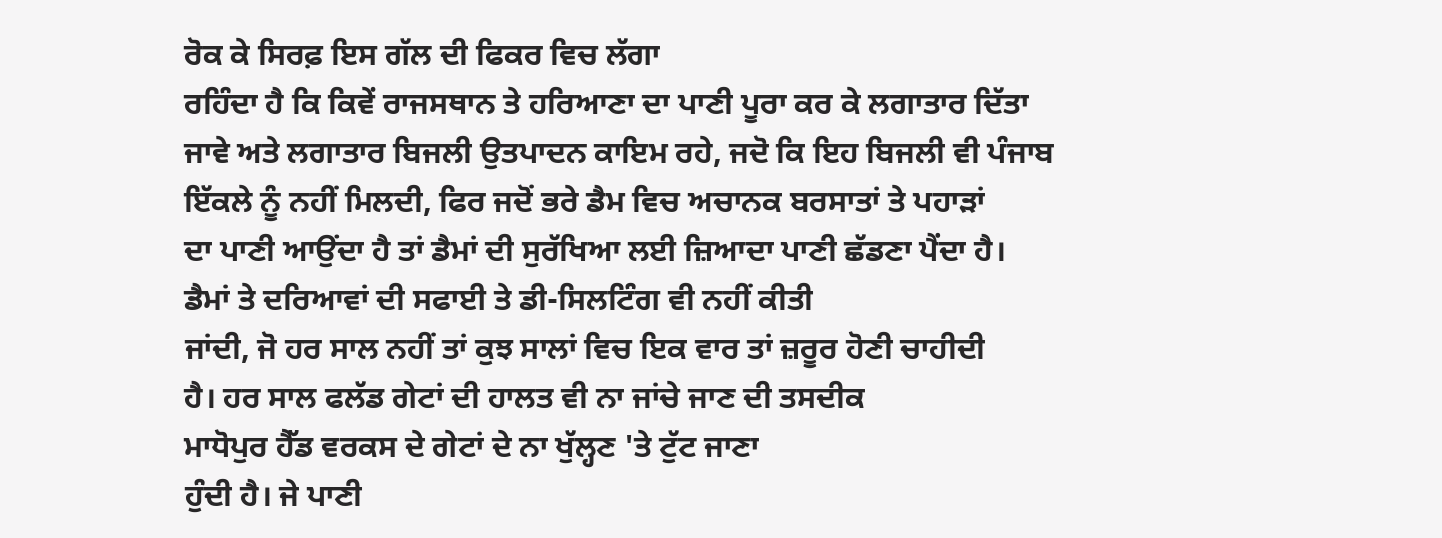ਰੋਕ ਕੇ ਸਿਰਫ਼ ਇਸ ਗੱਲ ਦੀ ਫਿਕਰ ਵਿਚ ਲੱਗਾ
ਰਹਿੰਦਾ ਹੈ ਕਿ ਕਿਵੇਂ ਰਾਜਸਥਾਨ ਤੇ ਹਰਿਆਣਾ ਦਾ ਪਾਣੀ ਪੂਰਾ ਕਰ ਕੇ ਲਗਾਤਾਰ ਦਿੱਤਾ
ਜਾਵੇ ਅਤੇ ਲਗਾਤਾਰ ਬਿਜਲੀ ਉਤਪਾਦਨ ਕਾਇਮ ਰਹੇ, ਜਦੋ ਕਿ ਇਹ ਬਿਜਲੀ ਵੀ ਪੰਜਾਬ
ਇੱਕਲੇ ਨੂੰ ਨਹੀਂ ਮਿਲਦੀ, ਫਿਰ ਜਦੋਂ ਭਰੇ ਡੈਮ ਵਿਚ ਅਚਾਨਕ ਬਰਸਾਤਾਂ ਤੇ ਪਹਾੜਾਂ
ਦਾ ਪਾਣੀ ਆਉਂਦਾ ਹੈ ਤਾਂ ਡੈਮਾਂ ਦੀ ਸੁਰੱਖਿਆ ਲਈ ਜ਼ਿਆਦਾ ਪਾਣੀ ਛੱਡਣਾ ਪੈਂਦਾ ਹੈ।
ਡੈਮਾਂ ਤੇ ਦਰਿਆਵਾਂ ਦੀ ਸਫਾਈ ਤੇ ਡੀ-ਸਿਲਟਿੰਗ ਵੀ ਨਹੀਂ ਕੀਤੀ
ਜਾਂਦੀ, ਜੋ ਹਰ ਸਾਲ ਨਹੀਂ ਤਾਂ ਕੁਝ ਸਾਲਾਂ ਵਿਚ ਇਕ ਵਾਰ ਤਾਂ ਜ਼ਰੂਰ ਹੋਣੀ ਚਾਹੀਦੀ
ਹੈ। ਹਰ ਸਾਲ ਫਲੱਡ ਗੇਟਾਂ ਦੀ ਹਾਲਤ ਵੀ ਨਾ ਜਾਂਚੇ ਜਾਣ ਦੀ ਤਸਦੀਕ
ਮਾਧੋਪੁਰ ਹੈੱਡ ਵਰਕਸ ਦੇ ਗੇਟਾਂ ਦੇ ਨਾ ਖੁੱਲ੍ਹਣ 'ਤੇ ਟੁੱਟ ਜਾਣਾ
ਹੁੰਦੀ ਹੈ। ਜੇ ਪਾਣੀ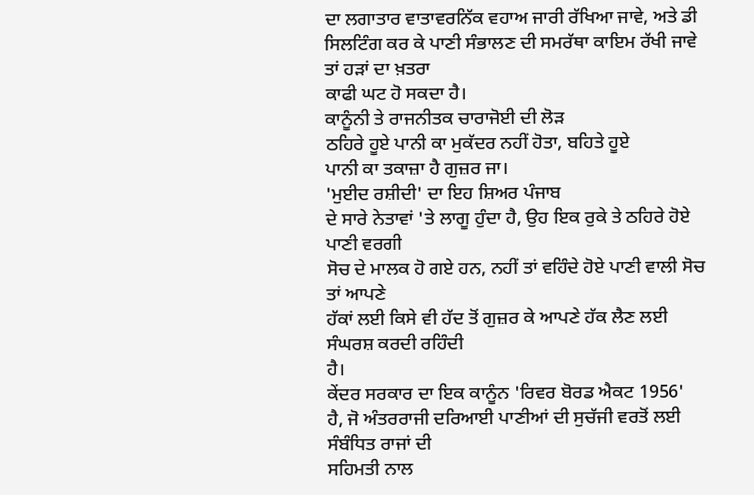ਦਾ ਲਗਾਤਾਰ ਵਾਤਾਵਰਨਿੱਕ ਵਹਾਅ ਜਾਰੀ ਰੱਖਿਆ ਜਾਵੇ, ਅਤੇ ਡੀ
ਸਿਲਟਿੰਗ ਕਰ ਕੇ ਪਾਣੀ ਸੰਭਾਲਣ ਦੀ ਸਮਰੱਥਾ ਕਾਇਮ ਰੱਖੀ ਜਾਵੇ ਤਾਂ ਹੜਾਂ ਦਾ ਖ਼ਤਰਾ
ਕਾਫੀ ਘਟ ਹੋ ਸਕਦਾ ਹੈ।
ਕਾਨੂੰਨੀ ਤੇ ਰਾਜਨੀਤਕ ਚਾਰਾਜੋਈ ਦੀ ਲੋੜ
ਠਹਿਰੇ ਹੂਏ ਪਾਨੀ ਕਾ ਮੁਕੱਦਰ ਨਹੀਂ ਹੋਤਾ, ਬਹਿਤੇ ਹੂਏ
ਪਾਨੀ ਕਾ ਤਕਾਜ਼ਾ ਹੈ ਗੁਜ਼ਰ ਜਾ।
'ਮੁਈਦ ਰਸ਼ੀਦੀ' ਦਾ ਇਹ ਸ਼ਿਅਰ ਪੰਜਾਬ
ਦੇ ਸਾਰੇ ਨੇਤਾਵਾਂ 'ਤੇ ਲਾਗੂ ਹੁੰਦਾ ਹੈ, ਉਹ ਇਕ ਰੁਕੇ ਤੇ ਠਹਿਰੇ ਹੋਏ ਪਾਣੀ ਵਰਗੀ
ਸੋਚ ਦੇ ਮਾਲਕ ਹੋ ਗਏ ਹਨ, ਨਹੀਂ ਤਾਂ ਵਹਿੰਦੇ ਹੋਏ ਪਾਣੀ ਵਾਲੀ ਸੋਚ ਤਾਂ ਆਪਣੇ
ਹੱਕਾਂ ਲਈ ਕਿਸੇ ਵੀ ਹੱਦ ਤੋਂ ਗੁਜ਼ਰ ਕੇ ਆਪਣੇ ਹੱਕ ਲੈਣ ਲਈ ਸੰਘਰਸ਼ ਕਰਦੀ ਰਹਿੰਦੀ
ਹੈ।
ਕੇਂਦਰ ਸਰਕਾਰ ਦਾ ਇਕ ਕਾਨੂੰਨ 'ਰਿਵਰ ਬੋਰਡ ਐਕਟ 1956'
ਹੈ, ਜੋ ਅੰਤਰਰਾਜੀ ਦਰਿਆਈ ਪਾਣੀਆਂ ਦੀ ਸੁਚੱਜੀ ਵਰਤੋਂ ਲਈ ਸੰਬੰਧਿਤ ਰਾਜਾਂ ਦੀ
ਸਹਿਮਤੀ ਨਾਲ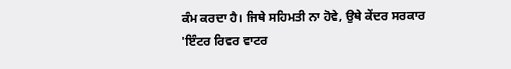ਕੰਮ ਕਰਦਾ ਹੈ। ਜਿਥੇ ਸਹਿਮਤੀ ਨਾ ਹੋਵੇ, ਉਥੇ ਕੇਂਦਰ ਸਰਕਾਰ
'ਇੰਟਰ ਰਿਵਰ ਵਾਟਰ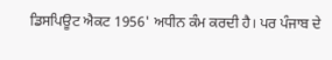ਡਿਸਪਿਊਟ ਐਕਟ 1956' ਅਧੀਨ ਕੰਮ ਕਰਦੀ ਹੈ। ਪਰ ਪੰਜਾਬ ਦੇ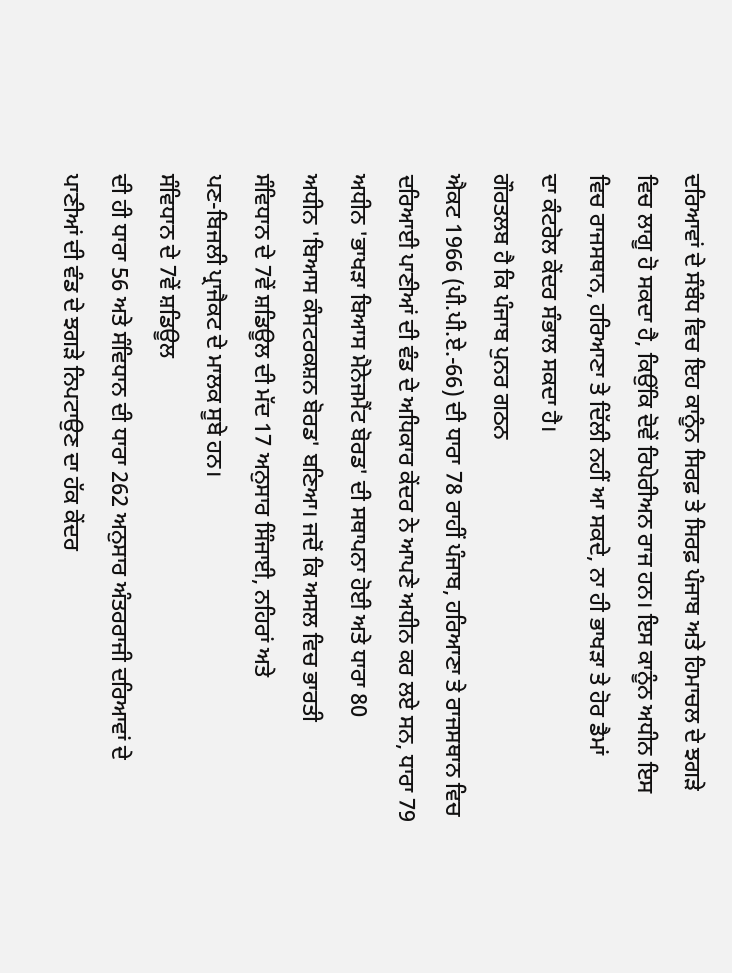ਦਰਿਆਵਾਂ ਦੇ ਸੰਬੰਧ ਵਿਚ ਇਹ ਕਾਨੂੰਨ ਸਿਰਫ਼ ਤੇ ਸਿਰਫ਼ ਪੰਜਾਬ ਅਤੇ ਹਿਮਾਚਲ ਦੇ ਝਗੜੇ
ਵਿਚ ਲਾਗੂ ਹੋ ਸਕਦਾ ਹੈ, ਕਿਉਂਕਿ ਦੋਵੇਂ ਰਿਪੇਰੀਅਨ ਰਾਜ ਹਨ। ਇਸ ਕਾਨੂੰਨ ਅਧੀਨ ਇਸ
ਵਿਚ ਰਾਜਸਥਾਨ, ਹਰਿਆਣਾ ਤੇ ਦਿੱਲੀ ਨਹੀਂ ਆ ਸਕਦੇ, ਨਾ ਹੀ ਭਾਖੜਾ ਤੇ ਹੋਰ ਡੈਮਾਂ
ਦਾ ਕੰਟਰੋਲ ਕੇਂਦਰ ਸੰਭਾਲ ਸਕਦਾ ਹੈ।
ਗੌਰਤਲਬ ਹੈ ਕਿ ਪੰਜਾਬ ਪੁਨਰ ਗਠਨ
ਐਕਟ 1966 (ਪੀ.ਪੀ.ਏ.-66) ਦੀ ਧਾਰਾ 78 ਰਾਹੀਂ ਪੰਜਾਬ, ਹਰਿਆਣਾ ਤੇ ਰਾਜਸਥਾਨ ਵਿਚ
ਦਰਿਆਈ ਪਾਣੀਆਂ ਦੀ ਵੰਡ ਦੇ ਅਧਿਕਾਰ ਕੇਂਦਰ ਨੇ ਆਪਣੇ ਅਧੀਨ ਕਰ ਲਏ ਸਨ, ਧਾਰਾ 79
ਅਧੀਨ 'ਭਾਖੜਾ ਬਿਆਸ ਮੈਨੇਜਮੈਂਟ ਬੋਰਡ' ਦੀ ਸਥਾਪਨਾ ਹੋਈ ਅਤੇ ਧਾਰਾ 80
ਅਧੀਨ 'ਬਿਆਸ ਕੰਸਟਰਕਸ਼ਨ ਬੋਰਡ' ਬਣਿਆ। ਜਦੋਂ ਕਿ ਅਸਲ ਵਿਚ ਭਾਰਤੀ
ਸੰਵਿਧਾਨ ਦੇ 7ਵੇਂ ਸ਼ਡਿਊਲ ਦੀ ਮੱਦ 17 ਅਨੁਸਾਰ ਸਿੰਜਾਈ, ਨਹਿਰਾਂ ਅਤੇ
ਪਣ-ਬਿਜਲੀ ਪ੍ਰਾਜੈਕਟ ਦੇ ਮਾਲਕ ਸੂਬੇ ਹਨ।
ਸੰਵਿਧਾਨ ਦੇ 7ਵੇਂ ਸ਼ਡਿਊਲ
ਦੀ ਹੀ ਧਾਰਾ 56 ਅਤੇ ਸੰਵਿਧਾਨ ਦੀ ਧਾਰਾ 262 ਅਨੁਸਾਰ ਅੰਤਰਰਾਜੀ ਦਰਿਆਵਾਂ ਦੇ
ਪਾਣੀਆਂ ਦੀ ਵੰਡ ਦੇ ਝਗੜੇ ਨਿਪਟਾਉਣ ਦਾ ਹੱਕ ਕੇਂਦਰ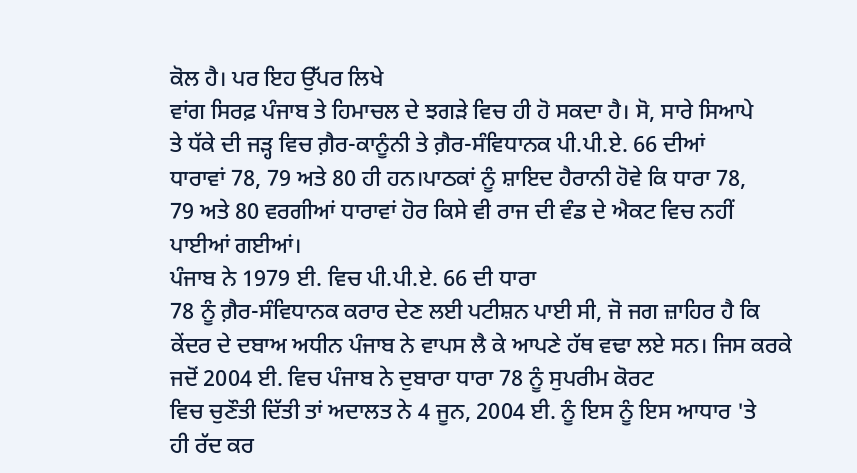ਕੋਲ ਹੈ। ਪਰ ਇਹ ਉੱਪਰ ਲਿਖੇ
ਵਾਂਗ ਸਿਰਫ਼ ਪੰਜਾਬ ਤੇ ਹਿਮਾਚਲ ਦੇ ਝਗੜੇ ਵਿਚ ਹੀ ਹੋ ਸਕਦਾ ਹੈ। ਸੋ, ਸਾਰੇ ਸਿਆਪੇ
ਤੇ ਧੱਕੇ ਦੀ ਜੜ੍ਹ ਵਿਚ ਗ਼ੈਰ-ਕਾਨੂੰਨੀ ਤੇ ਗ਼ੈਰ-ਸੰਵਿਧਾਨਕ ਪੀ.ਪੀ.ਏ. 66 ਦੀਆਂ
ਧਾਰਾਵਾਂ 78, 79 ਅਤੇ 80 ਹੀ ਹਨ।ਪਾਠਕਾਂ ਨੂੰ ਸ਼ਾਇਦ ਹੈਰਾਨੀ ਹੋਵੇ ਕਿ ਧਾਰਾ 78,
79 ਅਤੇ 80 ਵਰਗੀਆਂ ਧਾਰਾਵਾਂ ਹੋਰ ਕਿਸੇ ਵੀ ਰਾਜ ਦੀ ਵੰਡ ਦੇ ਐਕਟ ਵਿਚ ਨਹੀਂ
ਪਾਈਆਂ ਗਈਆਂ।
ਪੰਜਾਬ ਨੇ 1979 ਈ. ਵਿਚ ਪੀ.ਪੀ.ਏ. 66 ਦੀ ਧਾਰਾ
78 ਨੂੰ ਗ਼ੈਰ-ਸੰਵਿਧਾਨਕ ਕਰਾਰ ਦੇਣ ਲਈ ਪਟੀਸ਼ਨ ਪਾਈ ਸੀ, ਜੋ ਜਗ ਜ਼ਾਹਿਰ ਹੈ ਕਿ
ਕੇਂਦਰ ਦੇ ਦਬਾਅ ਅਧੀਨ ਪੰਜਾਬ ਨੇ ਵਾਪਸ ਲੈ ਕੇ ਆਪਣੇ ਹੱਥ ਵਢਾ ਲਏ ਸਨ। ਜਿਸ ਕਰਕੇ
ਜਦੋਂ 2004 ਈ. ਵਿਚ ਪੰਜਾਬ ਨੇ ਦੁਬਾਰਾ ਧਾਰਾ 78 ਨੂੰ ਸੁਪਰੀਮ ਕੋਰਟ
ਵਿਚ ਚੁਣੌਤੀ ਦਿੱਤੀ ਤਾਂ ਅਦਾਲਤ ਨੇ 4 ਜੂਨ, 2004 ਈ. ਨੂੰ ਇਸ ਨੂੰ ਇਸ ਆਧਾਰ 'ਤੇ
ਹੀ ਰੱਦ ਕਰ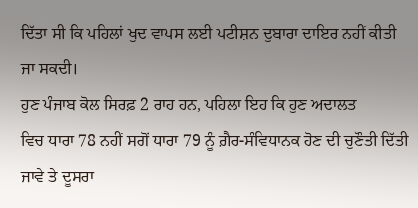ਦਿੱਤਾ ਸੀ ਕਿ ਪਹਿਲਾਂ ਖੁਦ ਵਾਪਸ ਲਈ ਪਟੀਸ਼ਨ ਦੁਬਾਰਾ ਦਾਇਰ ਨਹੀਂ ਕੀਤੀ
ਜਾ ਸਕਦੀ।
ਹੁਣ ਪੰਜਾਬ ਕੋਲ ਸਿਰਫ਼ 2 ਰਾਹ ਹਨ, ਪਹਿਲਾ ਇਹ ਕਿ ਹੁਣ ਅਦਾਲਤ
ਵਿਚ ਧਾਰਾ 78 ਨਹੀਂ ਸਗੋਂ ਧਾਰਾ 79 ਨੂੰ ਗ਼ੈਰ-ਸੰਵਿਧਾਨਕ ਹੋਣ ਦੀ ਚੁਣੌਤੀ ਦਿੱਤੀ
ਜਾਵੇ ਤੇ ਦੂਸਰਾ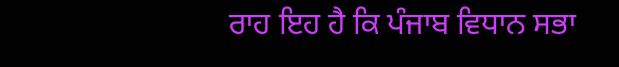ਰਾਹ ਇਹ ਹੈ ਕਿ ਪੰਜਾਬ ਵਿਧਾਨ ਸਭਾ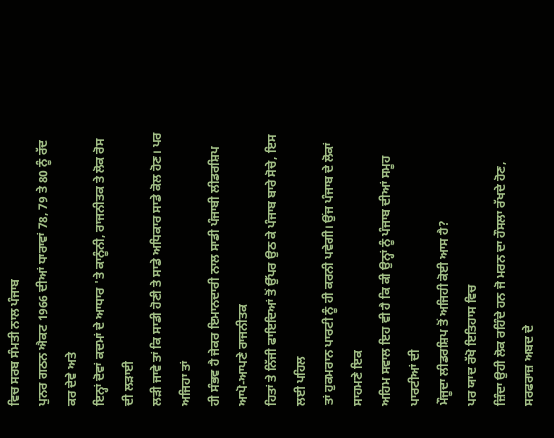ਵਿਚ ਸਰਬ ਸੰਮਤੀ ਨਾਲ ਪੰਜਾਬ
ਪੁਨਰ ਗਠਨ ਐਕਟ 1966 ਦੀਆਂ ਧਾਰਾਵਾਂ 78, 79 ਤੇ 80 ਨੂੰ ਰੱਦ ਕਰ ਦੇਵੇ ਅਤੇ
ਇਨ੍ਹਾਂ ਦੋਵਾਂ ਕਦਮਾਂ ਦੇ ਆਧਾਰ 'ਤੇ ਕਾਨੂੰਨੀ, ਰਾਜਨੀਤਕ ਤੇ ਲੋਕ ਰੋਸ ਦੀ ਲੜਾਈ
ਲੜੀ ਜਾਵੇ ਤਾਂ ਕਿ ਸਾਡੀ ਹੋਣੀ ਤੇ ਸਾਡੇ ਅਧਿਕਾਰ ਸਾਡੇ ਕੋਲ ਹੋਣ। ਪਰ ਅਜਿਹਾ ਤਾਂ
ਹੀ ਸੰਭਵ ਹੈ ਜੇਕਰ ਇਮਾਨਦਾਰੀ ਨਾਲ ਸਾਡੀ ਪੰਜਾਬੀ ਲੀਡਰਸ਼ਿਪ ਆਪੋ-ਆਪਣੇ ਰਾਜਨੀਤਕ
ਹਿਤਾਂ ਤੇ ਨਿੱਜੀ ਫਾਇਦਿਆਂ ਤੋਂ ਉੱਪਰ ਉਠ ਕੇ ਪੰਜਾਬ ਬਾਰੇ ਸੋਚੇ, ਇਸ ਲਈ ਪਹਿਲ
ਤਾਂ ਹੁਕਮਰਾਨ ਪਾਰਟੀ ਨੂੰ ਹੀ ਕਰਨੀ ਪਵੇਗੀ। ਉਂਜ ਪੰਜਾਬ ਦੇ ਲੋਕਾਂ ਸਾਹਮਣੇ ਇਕ
ਅਹਿਮ ਸਵਾਲ ਇਹ ਵੀ ਹੈ ਕਿ ਕੀ ਉਨ੍ਹਾਂ ਨੂੰ ਪੰਜਾਬ ਦੀਆਂ ਸਮੂਹ ਪਾਰਟੀਆਂ ਦੀ
ਮੌਜੂਦਾ ਲੀਡਰਸ਼ਿਪ ਤੋਂ ਅਜਿਹੀ ਕੋਈ ਆਸ ਹੈ?
ਪਰ ਯਾਦ ਰੱਖੋ ਇਤਿਹਾਸ ਵਿਚ
ਜ਼ਿੰਦਾ ਉਹੀ ਲੋਕ ਰਹਿੰਦੇ ਹਨ ਜੋ ਮਰਨ ਦਾ ਹੌਸਲਾ ਰੱਖਦੇ ਹੋਣ, ਸਰਫਰਾਜ਼ ਅਬਦ ਦੇ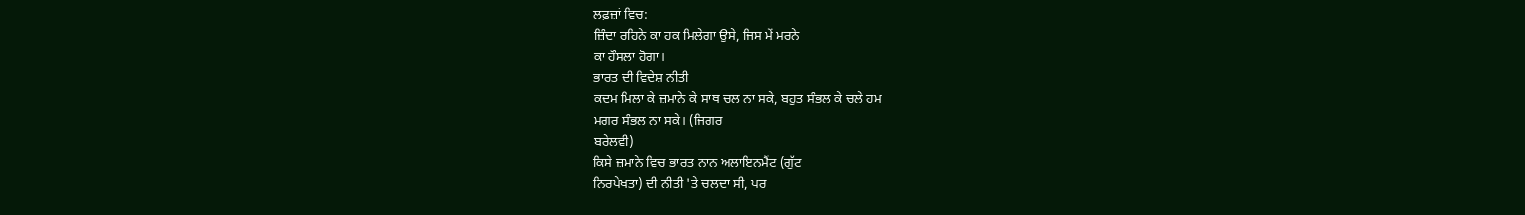ਲਫ਼ਜ਼ਾਂ ਵਿਚ:
ਜ਼ਿੰਦਾ ਰਹਿਨੇ ਕਾ ਹਕ ਮਿਲੇਗਾ ਉਸੇ, ਜਿਸ ਮੇਂ ਮਰਨੇ
ਕਾ ਹੌਸਲਾ ਹੋਗਾ।
ਭਾਰਤ ਦੀ ਵਿਦੇਸ਼ ਨੀਤੀ
ਕਦਮ ਮਿਲਾ ਕੇ ਜ਼ਮਾਨੇ ਕੇ ਸਾਥ ਚਲ ਨਾ ਸਕੇ, ਬਹੁਤ ਸੰਭਲ ਕੇ ਚਲੇ ਹਮ
ਮਗਰ ਸੰਭਲ ਨਾ ਸਕੇ। (ਜਿਗਰ
ਬਰੇਲਵੀ)
ਕਿਸੇ ਜ਼ਮਾਨੇ ਵਿਚ ਭਾਰਤ ਨਾਨ ਅਲਾਇਨਮੈਂਟ (ਗੁੱਟ
ਨਿਰਪੇਖਤਾ) ਦੀ ਨੀਤੀ 'ਤੇ ਚਲਦਾ ਸੀ, ਪਰ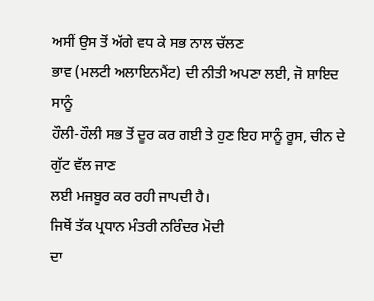ਅਸੀਂ ਉਸ ਤੋਂ ਅੱਗੇ ਵਧ ਕੇ ਸਭ ਨਾਲ ਚੱਲਣ
ਭਾਵ (ਮਲਟੀ ਅਲਾਇਨਮੈਂਟ) ਦੀ ਨੀਤੀ ਅਪਣਾ ਲਈ, ਜੋ ਸ਼ਾਇਦ ਸਾਨੂੰ
ਹੌਲੀ-ਹੌਲੀ ਸਭ ਤੋਂ ਦੂਰ ਕਰ ਗਈ ਤੇ ਹੁਣ ਇਹ ਸਾਨੂੰ ਰੂਸ, ਚੀਨ ਦੇ ਗੁੱਟ ਵੱਲ ਜਾਣ
ਲਈ ਮਜਬੂਰ ਕਰ ਰਹੀ ਜਾਪਦੀ ਹੈ।
ਜਿਥੋਂ ਤੱਕ ਪ੍ਰਧਾਨ ਮੰਤਰੀ ਨਰਿੰਦਰ ਮੋਦੀ
ਦਾ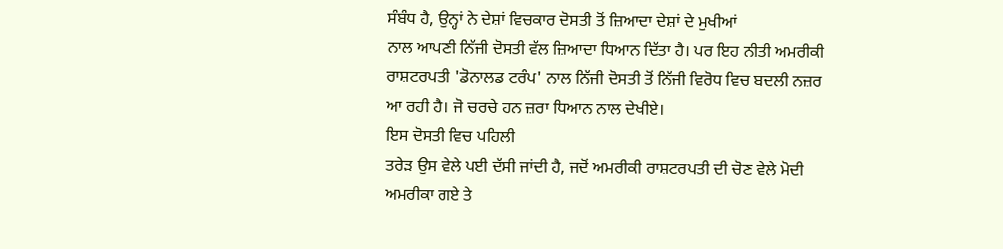ਸੰਬੰਧ ਹੈ, ਉਨ੍ਹਾਂ ਨੇ ਦੇਸ਼ਾਂ ਵਿਚਕਾਰ ਦੋਸਤੀ ਤੋਂ ਜ਼ਿਆਦਾ ਦੇਸ਼ਾਂ ਦੇ ਮੁਖੀਆਂ
ਨਾਲ ਆਪਣੀ ਨਿੱਜੀ ਦੋਸਤੀ ਵੱਲ ਜ਼ਿਆਦਾ ਧਿਆਨ ਦਿੱਤਾ ਹੈ। ਪਰ ਇਹ ਨੀਤੀ ਅਮਰੀਕੀ
ਰਾਸ਼ਟਰਪਤੀ 'ਡੋਨਾਲਡ ਟਰੰਪ' ਨਾਲ ਨਿੱਜੀ ਦੋਸਤੀ ਤੋਂ ਨਿੱਜੀ ਵਿਰੋਧ ਵਿਚ ਬਦਲੀ ਨਜ਼ਰ
ਆ ਰਹੀ ਹੈ। ਜੋ ਚਰਚੇ ਹਨ ਜ਼ਰਾ ਧਿਆਨ ਨਾਲ ਦੇਖੀਏ।
ਇਸ ਦੋਸਤੀ ਵਿਚ ਪਹਿਲੀ
ਤਰੇੜ ਉਸ ਵੇਲੇ ਪਈ ਦੱਸੀ ਜਾਂਦੀ ਹੈ, ਜਦੋਂ ਅਮਰੀਕੀ ਰਾਸ਼ਟਰਪਤੀ ਦੀ ਚੋਣ ਵੇਲੇ ਮੋਦੀ
ਅਮਰੀਕਾ ਗਏ ਤੇ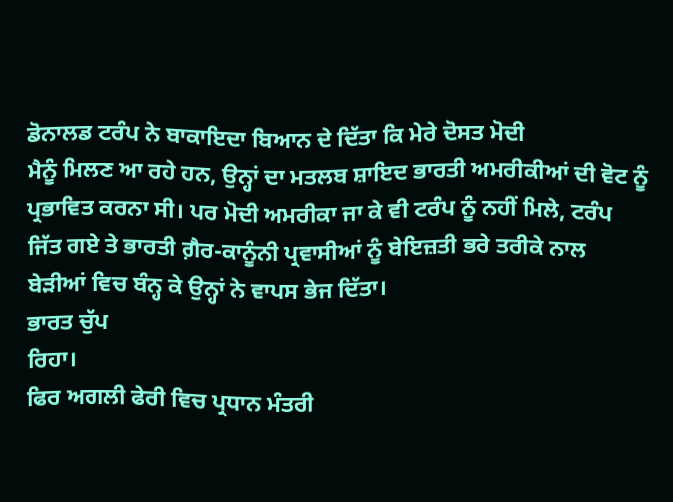ਡੋਨਾਲਡ ਟਰੰਪ ਨੇ ਬਾਕਾਇਦਾ ਬਿਆਨ ਦੇ ਦਿੱਤਾ ਕਿ ਮੇਰੇ ਦੋਸਤ ਮੋਦੀ
ਮੈਨੂੰ ਮਿਲਣ ਆ ਰਹੇ ਹਨ, ਉਨ੍ਹਾਂ ਦਾ ਮਤਲਬ ਸ਼ਾਇਦ ਭਾਰਤੀ ਅਮਰੀਕੀਆਂ ਦੀ ਵੋਟ ਨੂੰ
ਪ੍ਰਭਾਵਿਤ ਕਰਨਾ ਸੀ। ਪਰ ਮੋਦੀ ਅਮਰੀਕਾ ਜਾ ਕੇ ਵੀ ਟਰੰਪ ਨੂੰ ਨਹੀਂ ਮਿਲੇ, ਟਰੰਪ
ਜਿੱਤ ਗਏ ਤੇ ਭਾਰਤੀ ਗ਼ੈਰ-ਕਾਨੂੰਨੀ ਪ੍ਰਵਾਸੀਆਂ ਨੂੰ ਬੇਇਜ਼ਤੀ ਭਰੇ ਤਰੀਕੇ ਨਾਲ
ਬੇੜੀਆਂ ਵਿਚ ਬੰਨ੍ਹ ਕੇ ਉਨ੍ਹਾਂ ਨੇ ਵਾਪਸ ਭੇਜ ਦਿੱਤਾ।
ਭਾਰਤ ਚੁੱਪ
ਰਿਹਾ।
ਫਿਰ ਅਗਲੀ ਫੇਰੀ ਵਿਚ ਪ੍ਰਧਾਨ ਮੰਤਰੀ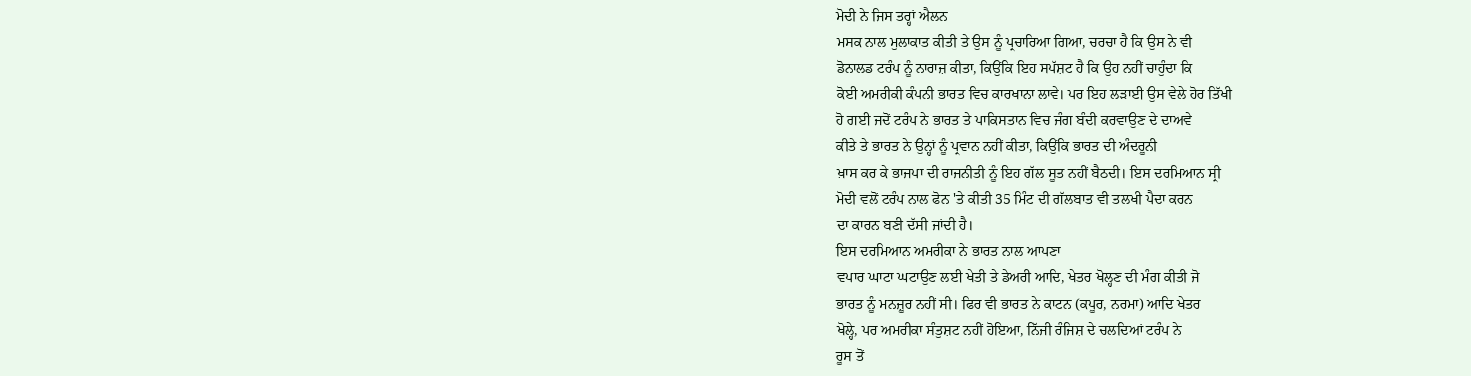ਮੋਦੀ ਨੇ ਜਿਸ ਤਰ੍ਹਾਂ ਐਲਨ
ਮਸਕ ਨਾਲ ਮੁਲਾਕਾਤ ਕੀਤੀ ਤੇ ਉਸ ਨੂੰ ਪ੍ਰਚਾਰਿਆ ਗਿਆ, ਚਰਚਾ ਹੈ ਕਿ ਉਸ ਨੇ ਵੀ
ਡੋਨਾਲਡ ਟਰੰਪ ਨੂੰ ਨਾਰਾਜ਼ ਕੀਤਾ, ਕਿਉਂਕਿ ਇਹ ਸਪੱਸ਼ਟ ਹੈ ਕਿ ਉਹ ਨਹੀਂ ਚਾਹੁੰਦਾ ਕਿ
ਕੋਈ ਅਮਰੀਕੀ ਕੰਪਨੀ ਭਾਰਤ ਵਿਚ ਕਾਰਖਾਨਾ ਲਾਵੇ। ਪਰ ਇਹ ਲੜਾਈ ਉਸ ਵੇਲੇ ਹੋਰ ਤਿੱਖੀ
ਹੋ ਗਈ ਜਦੋਂ ਟਰੰਪ ਨੇ ਭਾਰਤ ਤੇ ਪਾਕਿਸਤਾਨ ਵਿਚ ਜੰਗ ਬੰਦੀ ਕਰਵਾਉਣ ਦੇ ਦਾਅਵੇ
ਕੀਤੇ ਤੇ ਭਾਰਤ ਨੇ ਉਨ੍ਹਾਂ ਨੂੰ ਪ੍ਰਵਾਨ ਨਹੀਂ ਕੀਤਾ, ਕਿਉਂਕਿ ਭਾਰਤ ਦੀ ਅੰਦਰੂਨੀ
ਖ਼ਾਸ ਕਰ ਕੇ ਭਾਜਪਾ ਦੀ ਰਾਜਨੀਤੀ ਨੂੰ ਇਹ ਗੱਲ ਸੂਤ ਨਹੀਂ ਬੈਠਦੀ। ਇਸ ਦਰਮਿਆਨ ਸ੍ਰੀ
ਮੋਦੀ ਵਲੋਂ ਟਰੰਪ ਨਾਲ ਫੋਨ 'ਤੇ ਕੀਤੀ 35 ਮਿੰਟ ਦੀ ਗੱਲਬਾਤ ਵੀ ਤਲਖੀ ਪੈਦਾ ਕਰਨ
ਦਾ ਕਾਰਨ ਬਣੀ ਦੱਸੀ ਜਾਂਦੀ ਹੈ।
ਇਸ ਦਰਮਿਆਨ ਅਮਰੀਕਾ ਨੇ ਭਾਰਤ ਨਾਲ ਆਪਣਾ
ਵਪਾਰ ਘਾਟਾ ਘਟਾਉਣ ਲਈ ਖੇਤੀ ਤੇ ਡੇਅਰੀ ਆਦਿ, ਖੇਤਰ ਖੋਲ੍ਹਣ ਦੀ ਮੰਗ ਕੀਤੀ ਜੋ
ਭਾਰਤ ਨੂੰ ਮਨਜ਼ੂਰ ਨਹੀਂ ਸੀ। ਫਿਰ ਵੀ ਭਾਰਤ ਨੇ ਕਾਟਨ (ਕਪੂਰ, ਨਰਮਾ) ਆਦਿ ਖੇਤਰ
ਖੋਲ੍ਹੇ, ਪਰ ਅਮਰੀਕਾ ਸੰਤੁਸ਼ਟ ਨਹੀਂ ਹੋਇਆ, ਨਿੱਜੀ ਰੰਜਿਸ਼ ਦੇ ਚਲਦਿਆਂ ਟਰੰਪ ਨੇ
ਰੂਸ ਤੋਂ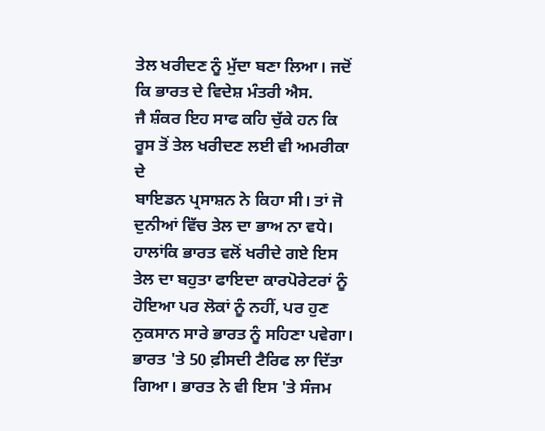ਤੇਲ ਖਰੀਦਣ ਨੂੰ ਮੁੱਦਾ ਬਣਾ ਲਿਆ। ਜਦੋਂ ਕਿ ਭਾਰਤ ਦੇ ਵਿਦੇਸ਼ ਮੰਤਰੀ ਐਸ.
ਜੈ ਸ਼ੰਕਰ ਇਹ ਸਾਫ ਕਹਿ ਚੁੱਕੇ ਹਨ ਕਿ ਰੂਸ ਤੋਂ ਤੇਲ ਖਰੀਦਣ ਲਈ ਵੀ ਅਮਰੀਕਾ ਦੇ
ਬਾਇਡਨ ਪ੍ਰਸਾਸ਼ਨ ਨੇ ਕਿਹਾ ਸੀ। ਤਾਂ ਜੋ ਦੁਨੀਆਂ ਵਿੱਚ ਤੇਲ ਦਾ ਭਾਅ ਨਾ ਵਧੇ।
ਹਾਲਾਂਕਿ ਭਾਰਤ ਵਲੋਂ ਖਰੀਦੇ ਗਏ ਇਸ ਤੇਲ ਦਾ ਬਹੁਤਾ ਫਾਇਦਾ ਕਾਰਪੋਰੇਟਰਾਂ ਨੂੰ
ਹੋਇਆ ਪਰ ਲੋਕਾਂ ਨੂੰ ਨਹੀਂ, ਪਰ ਹੁਣ ਨੁਕਸਾਨ ਸਾਰੇ ਭਾਰਤ ਨੂੰ ਸਹਿਣਾ ਪਵੇਗਾ।
ਭਾਰਤ 'ਤੇ 50 ਫ਼ੀਸਦੀ ਟੈਰਿਫ ਲਾ ਦਿੱਤਾ ਗਿਆ। ਭਾਰਤ ਨੇ ਵੀ ਇਸ 'ਤੇ ਸੰਜਮ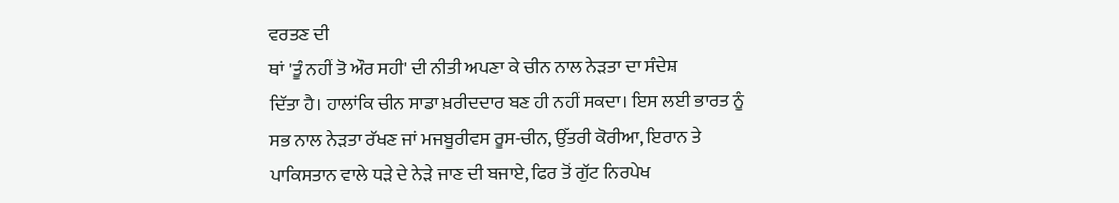ਵਰਤਣ ਦੀ
ਥਾਂ 'ਤੂੰ ਨਹੀਂ ਤੋ ਔਰ ਸਹੀ' ਦੀ ਨੀਤੀ ਅਪਣਾ ਕੇ ਚੀਨ ਨਾਲ ਨੇੜਤਾ ਦਾ ਸੰਦੇਸ਼
ਦਿੱਤਾ ਹੈ। ਹਾਲਾਂਕਿ ਚੀਨ ਸਾਡਾ ਖ਼ਰੀਦਦਾਰ ਬਣ ਹੀ ਨਹੀਂ ਸਕਦਾ। ਇਸ ਲਈ ਭਾਰਤ ਨੂੰ
ਸਭ ਨਾਲ ਨੇੜਤਾ ਰੱਖਣ ਜਾਂ ਮਜਬੂਰੀਵਸ ਰੂਸ-ਚੀਨ, ਉੱਤਰੀ ਕੋਰੀਆ, ਇਰਾਨ ਤੇ
ਪਾਕਿਸਤਾਨ ਵਾਲੇ ਧੜੇ ਦੇ ਨੇੜੇ ਜਾਣ ਦੀ ਬਜਾਏ, ਫਿਰ ਤੋਂ ਗੁੱਟ ਨਿਰਪੇਖ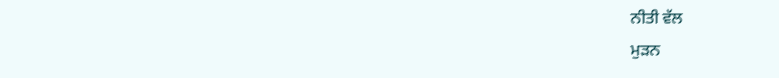ਨੀਤੀ ਵੱਲ
ਮੁੜਨ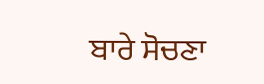ਬਾਰੇ ਸੋਚਣਾ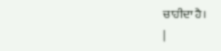ਚਾਹੀਦਾ ਹੈ।
|